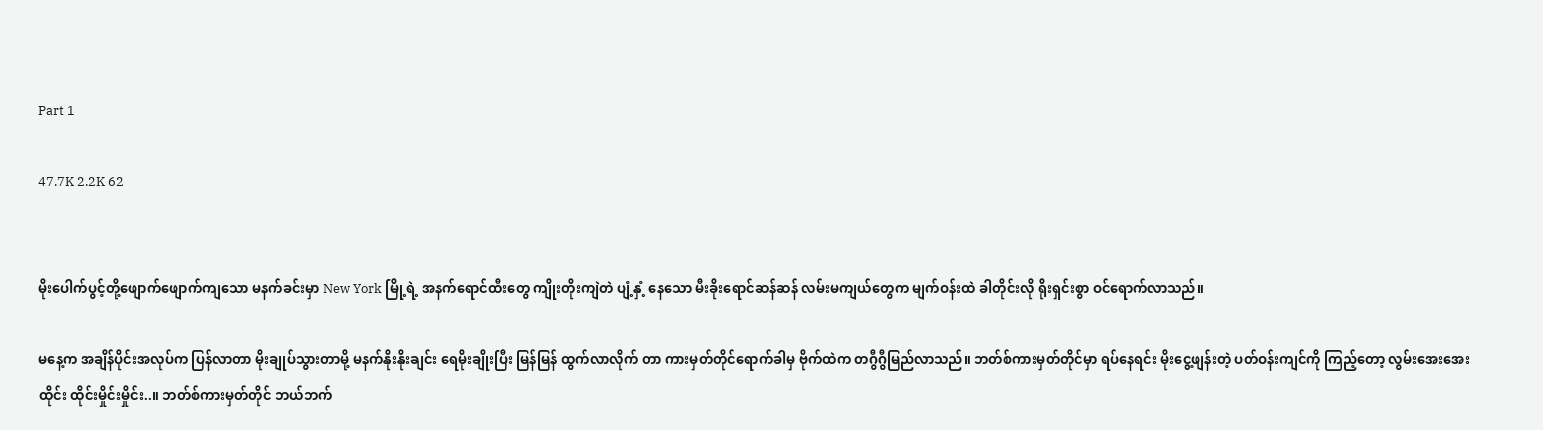Part 1

47.7K 2.2K 62


မိုးပေါက်ပွင့်တို့ဖျောက်ဖျောက်ကျသော မနက်ခင်းမှာ New York မြို့ရဲ့ အနက်ရောင်ထီးတွေ ကျိုးတိုးကျဲတဲ ပျံ့နှံ့ နေသော မီးခိုးရောင်ဆန်ဆန် လမ်းမကျယ်တွေက မျက်ဝန်းထဲ ခါတိုင်းလို ရိုးရှင်းစွာ ဝင်ရောက်လာသည်။

မနေ့က အချိန်ပိုင်းအလုပ်က ပြန်လာတာ မိုးချုပ်သွားတာမို့ မနက်နိုးနိုးချင်း ရေမိုးချိုးပြီး မြန်မြန် ထွက်လာလိုက် တာ ကားမှတ်တိုင်ရောက်ခါမှ ဗိုက်ထဲက တဂွီဂွီမြည်လာသည်။ ဘတ်စ်ကားမှတ်တိုင်မှာ ရပ်နေရင်း မိုးငွေ့ဖျန်းတဲ့ ပတ်ဝန်းကျင်ကို ကြည့်တော့ လွမ်းအေးအေး ထိုင်း ထိုင်းမှိုင်းမှိုင်း..။ ဘတ်စ်ကားမှတ်တိုင် ဘယ်ဘက်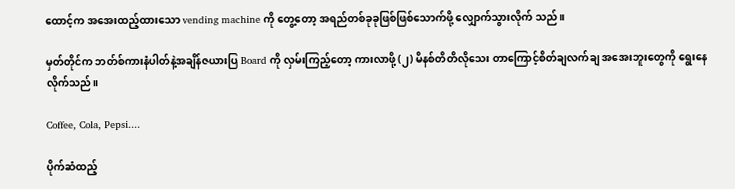ထောင့်က အအေးထည့်ထားသော vending machine ကို တွေ့တော့ အရည်တစ်ခုခုဖြစ်ဖြစ်သောက်ဖို့ လျှောက်သွားလိုက် သည်။

မှတ်တိုင်က ဘတ်စ်ကားနံပါတ်နဲ့အချိန်ဇယားပြ Board ကို လှမ်းကြည့်တော့ ကားလာဖို့ (၂) မိနစ်တိတိလိုသေး တာကြောင့်စိတ်ချလက်ချ အအေးဘူးတွေကို ရွေးနေလိုက်သည်။

Coffee, Cola, Pepsi....

ပိုက်ဆံထည့်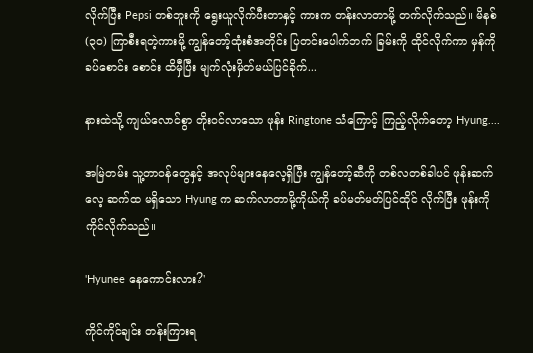လိုက်ပြီး Pepsi တစ်ဘူးကို ရွေးယူလိုက်ပီးတာနှင့် ကားက တန်းလာတာမို့ တက်လိုက်သည်။ မိနစ် (၃၀) ကြာစီးရတဲ့ကားမို့ ကျွန်တော့်ထုံးစံအတိုင်း ပြတင်းပေါက်ဘက် ခြမ်းကို ထိုင်လိုက်ကာ မှန်ကို ခပ်စောင်း စောင်း ထိမှီပြီး မျက်လုံးမှိတ်မယ်ပြင်ခိုက်...

နားထဲသို့ ကျယ်လောင်စွာ တိုးဝင်လာသော ဖုန်း Ringtone သံကြောင့် ကြည့်လိုက်တော့ Hyung....

အမြဲတမ်း သူ့တာဝန်တွေနှင့် အလုပ်များနေလေ့ရှိပြီး ကျွန်တော့်ဆီကို တစ်လတစ်ခါပင် ဖုန်းဆက်လေ့ ဆက်ထ မရှိသော Hyung က ဆက်လာတာမို့ကိုယ်ကို ခပ်မတ်မတ်ပြင်ထိုင် လိုက်ပြီး ဖုန်းကို ကိုင်လိုက်သည်။

'Hyunee နေကောင်းလား?'

ကိုင်ကိုင်ချင်း တန်းကြားရ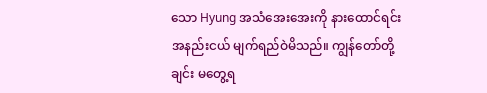သော Hyung အသံအေးအေးကို နားထောင်ရင်း အနည်းငယ် မျက်ရည်ဝဲမိသည်။ ကျွန်တော်တို့ချင်း မတွေ့ရ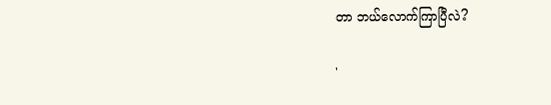တာ ဘယ်လောက်ကြာပြီလဲ?

'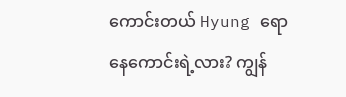ကောင်းတယ် Hyung ရော နေကောင်းရဲ့လား? ကျွန်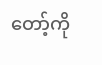တော့်ကို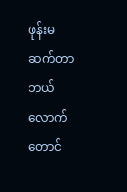ဖုန်းမဆက်တာ ဘယ်လောက်တောင်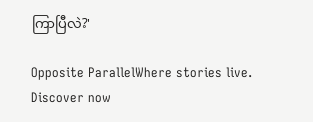ကြာပြီလဲ?'

Opposite ParallelWhere stories live. Discover now